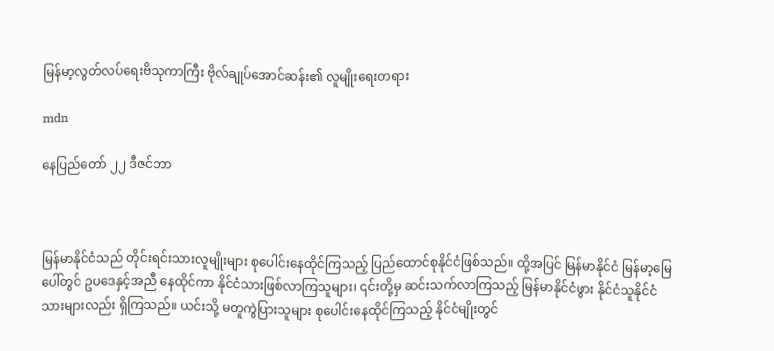မြန်မာ့လွတ်လပ်ရေးဗိသုကာကြီး ဗိုလ်ချုပ်အောင်ဆန်း၏ လူမျိုးရေးတရား

mdn

နေပြည်တော် ၂၂ ဒီဇင်ဘာ



မြန်မာနိုင်ငံသည် တိုင်းရင်းသားလူမျိုးများ စုပေါင်းနေထိုင်ကြသည့် ပြည်ထောင်စုနိုင်ငံဖြစ်သည်။ ထို့အပြင် မြန်မာနိုင်ငံ မြန်မာ့မြေပေါ်တွင် ဥပဒေနှင့်အညီ နေထိုင်ကာ နိုင်ငံသားဖြစ်လာကြသူများ၊ ၎င်းတို့မှ ဆင်းသက်လာကြသည့် မြန်မာနိုင်ငံဖွား နိုင်ငံသူနိုင်ငံသားများလည်း ရှိကြသည်။ ယင်းသို့ မတူကွဲပြားသူများ စုပေါင်းနေထိုင်ကြသည့် နိုင်ငံမျိုးတွင်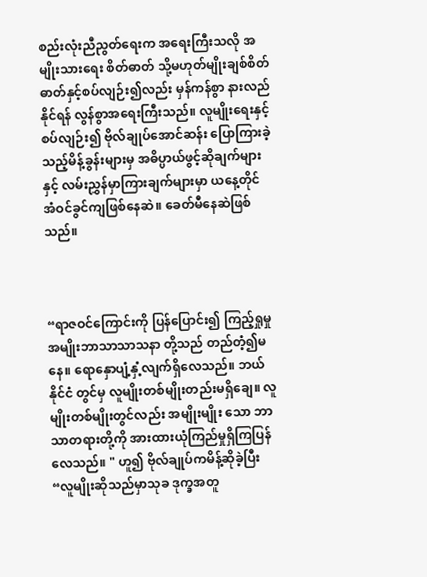စည်းလုံးညီညွတ်ရေးက အရေးကြီးသလို အမျိုးသားရေး စိတ်ဓာတ် သို့မဟုတ်မျိုးချစ်စိတ်ဓာတ်နှင့်စပ်လျဉ်း၍လည်း မှန်ကန်စွာ နားလည်နိုင်ရန် လွန်စွာအရေးကြီးသည်။ လူမျိုးရေးနှင့် စပ်လျဉ်း၍ ဗိုလ်ချုပ်အောင်ဆန်း ပြောကြားခဲ့သည့်မိန့်ခွန်းများမှ အဓိပ္ပာယ်ဖွင့်ဆိုချက်များနှင့် လမ်းညွှန်မှာကြားချက်များမှာ ယနေ့တိုင် အံဝင်ခွင်ကျဖြစ်နေဆဲ။ ခေတ်မီနေဆဲဖြစ်သည်။



“ရာဇဝင်ကြောင်းကို ပြန်ပြောင်း၍ ကြည့်ရှုမှု အမျိုးဘာသာသာသနာ တို့သည် တည်တံ့၍မနေ။ ရောနှောပျံ့နှံ့လျက်ရှိလေသည်။ ဘယ်နိုင်ငံ တွင်မှ လူမျိုးတစ်မျိုးတည်းမရှိချေ။ လူမျိုးတစ်မျိုးတွင်လည်း အမျိုးမျိုး သော ဘာသာတရားတို့ကို အားထားယုံကြည်မှုရှိကြပြန်လေသည်။ " ဟူ၍ ဗိုလ်ချုပ်ကမိန့်ဆိုခဲ့ပြီး “လူမျိုးဆိုသည်မှာသုခ ဒုက္ခအတူ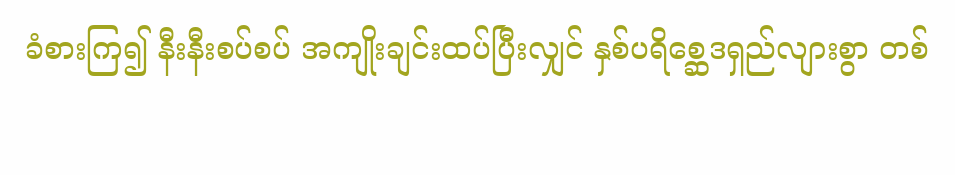ခံစားကြ၍ နီးနီးစပ်စပ် အကျိုးချင်းထပ်ပြီးလျှင် နှစ်ပရိစ္ဆေဒရှည်လျားစွာ တစ်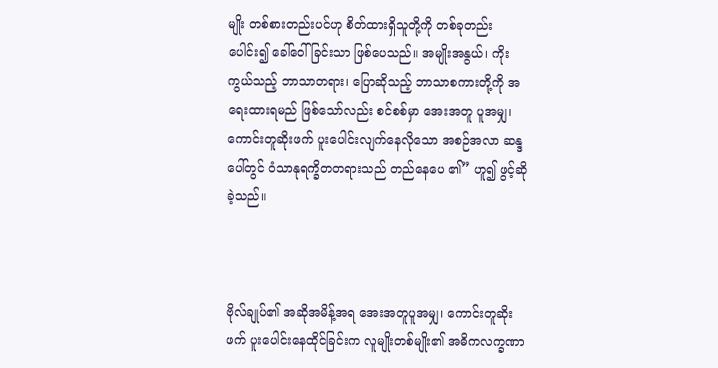မျိုး တစ်စားတည်းပင်ဟု စိတ်ထားရှိသူတို့ကို တစ်ခုတည်းပေါင်း၍ ခေါ်ဝေါ် ခြင်းသာ ဖြစ်ပေသည်။ အမျိုးအနွယ်၊ ကိုးကွယ်သည့် ဘာသာတရား၊ ပြောဆိုသည့် ဘာသာစကားတို့ကို အရေးထားရမည် ဖြစ်သော်လည်း စင်စစ်မှာ အေးအတူ ပူအမျှ၊ ကောင်းတူဆိုးဖက် ပူးပေါင်းလျက်နေလိုသော အစဉ်အလာ ဆန္ဒပေါ်တွင် ဝံသာနုရက္ခိတတရားသည် တည်နေပေ ၏” ဟူ၍ ဖွင့်ဆိုခဲ့သည်။



ဗိုလ်ချုပ်၏ အဆိုအမိန့်အရ အေးအတူပူအမျှ၊ ကောင်းတူဆိုးဖက် ပူးပေါင်းနေထိုင်ခြင်းက လူမျိုးတစ်မျိုး၏ အဓိကလက္ခဏာ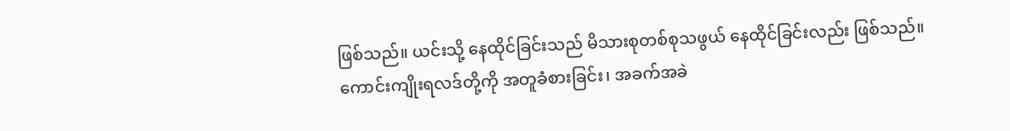ဖြစ်သည်။ ယင်းသို့ နေထိုင်ခြင်းသည် မိသားစုတစ်စုသဖွယ် နေထိုင်ခြင်းလည်း ဖြစ်သည်။ ကောင်းကျိုးရလဒ်တို့ကို အတူခံစားခြင်း၊ အခက်အခဲ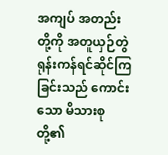အကျပ် အတည်းတို့ကို အတူယှဉ်တွဲရုန်းကန်ရင်ဆိုင်ကြခြင်းသည် ကောင်းသော မိသားစုတို့၏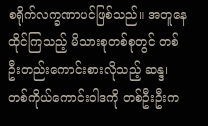စရိုက်လက္ခဏာပင်ဖြစ်သည်။ အတူနေထိုင်ကြသည့် မိသားစုတစ်စုတွင် တစ်ဦးတည်းကောင်းစားလိုသည့် ဆန္ဒ၊ တစ်ကိုယ်ကောင်းဝါဒကို တစ်ဦးဦးက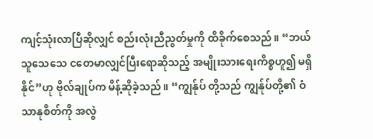ကျင့်သုံးလာပြီဆိုလျှင် စည်းလုံးညီညွတ်မှုကို ထိခိုက်စေသည်။ “ဘယ်သူသေသေ ငတေမာလျှင်ပြီးရောဆိုသည့် အမျိုးသားရေးကိစ္စဟူ၍ မရှိနိုင်”ဟု ဗိုလ်ချုပ်က မိန့်ဆိုခဲ့သည်။ “ကျွန်ုပ် တို့သည် ကျွန်ုပ်တို့၏ ဝံသာနုစိတ်ကို အလွဲ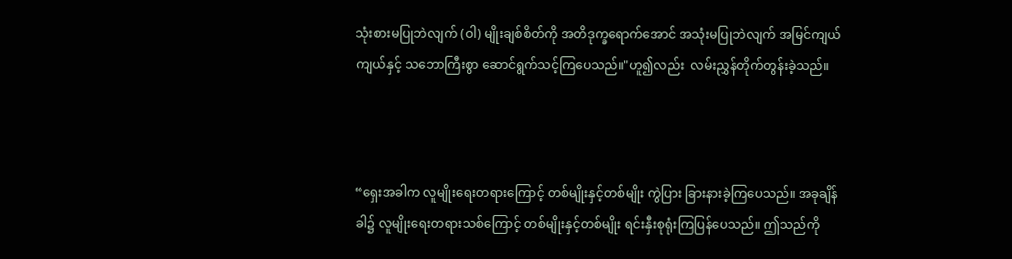သုံးစားမပြုဘဲလျက် (ဝါ) မျိုးချစ်စိတ်ကို အတိဒုက္ခရောက်အောင် အသုံးမပြုဘဲလျက် အမြင်ကျယ်ကျယ်နှင့် သဘောကြီးစွာ ဆောင်ရွက်သင့်ကြပေသည်။"ဟူ၍လည်း  လမ်းညွှန်တိုက်တွန်းခဲ့သည်။



“ရှေးအခါက လူမျိုးရေးတရားကြောင့် တစ်မျိုးနှင့်တစ်မျိုး ကွဲပြား ခြားနားခဲ့ကြပေသည်။ အခုချိန်ခါ၌ လူမျိုးရေးတရားသစ်ကြောင့် တစ်မျိုးနှင့်တစ်မျိုး ရင်းနှီးစုရုံးကြပြန်ပေသည်။ ဤသည်ကို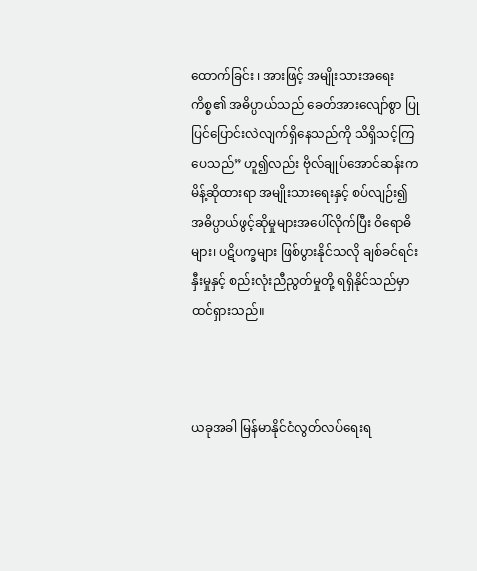ထောက်ခြင်း ၊ အားဖြင့် အမျိုးသားအရေးကိစ္စ၏ အဓိပ္ပာယ်သည် ခေတ်အားလျော်စွာ ပြုပြင်ပြောင်းလဲလျက်ရှိနေသည်ကို သိရှိသင့်ကြပေသည်” ဟူ၍လည်း ဗိုလ်ချုပ်အောင်ဆန်းက မိန့်ဆိုထားရာ အမျိုးသားရေးနှင့် စပ်လျဉ်း၍ အဓိပ္ပာယ်ဖွင့်ဆိုမှုများအပေါ်လိုက်ပြီး ဝိရောဓိများ၊ ပဋိပက္ခများ ဖြစ်ပွားနိုင်သလို ချစ်ခင်ရင်းနှီးမှုနှင့် စည်းလုံးညီညွတ်မှုတို့ ရရှိနိုင်သည်မှာ ထင်ရှားသည်။



ယခုအခါ မြန်မာနိုင်ငံလွတ်လပ်ရေးရ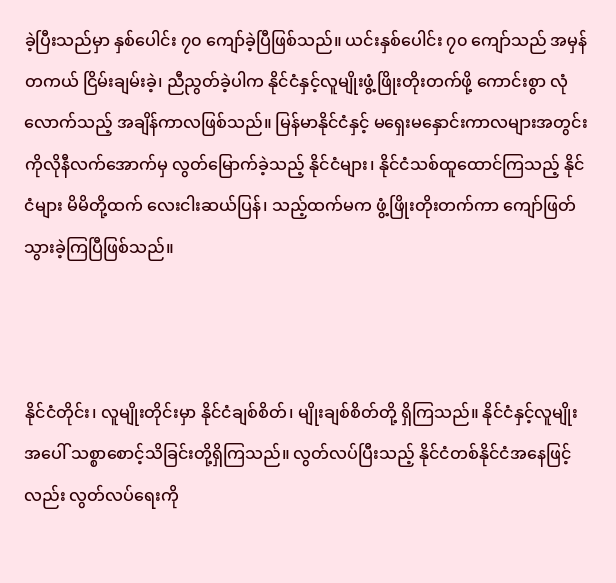ခဲ့ပြီးသည်မှာ နှစ်ပေါင်း ၇၀ ကျော်ခဲ့ပြီဖြစ်သည်။ ယင်းနှစ်ပေါင်း ၇၀ ကျော်သည် အမှန်တကယ် ငြိမ်းချမ်းခဲ့၊ ညီညွတ်ခဲ့ပါက နိုင်ငံနှင့်လူမျိုးဖွံ့ဖြိုးတိုးတက်ဖို့ ကောင်းစွာ လုံလောက်သည့် အချိန်ကာလဖြစ်သည်။ မြန်မာနိုင်ငံနှင့် မရှေးမနှောင်းကာလများအတွင်း ကိုလိုနီလက်အောက်မှ လွတ်မြောက်ခဲ့သည့် နိုင်ငံများ၊ နိုင်ငံသစ်ထူထောင်ကြသည့် နိုင်ငံများ မိမိတို့ထက် လေးငါးဆယ်ပြန်၊ သည့်ထက်မက ဖွံ့ဖြိုးတိုးတက်ကာ ကျော်ဖြတ်သွားခဲ့ကြပြီဖြစ်သည်။



နိုင်ငံတိုင်း၊ လူမျိုးတိုင်းမှာ နိုင်ငံချစ်စိတ်၊ မျိုးချစ်စိတ်တို့ ရှိကြသည်။ နိုင်ငံနှင့်လူမျိုးအပေါ် သစ္စာစောင့်သိခြင်းတို့ရှိကြသည်။ လွတ်လပ်ပြီးသည့် နိုင်ငံတစ်နိုင်ငံအနေဖြင့်လည်း လွတ်လပ်ရေးကို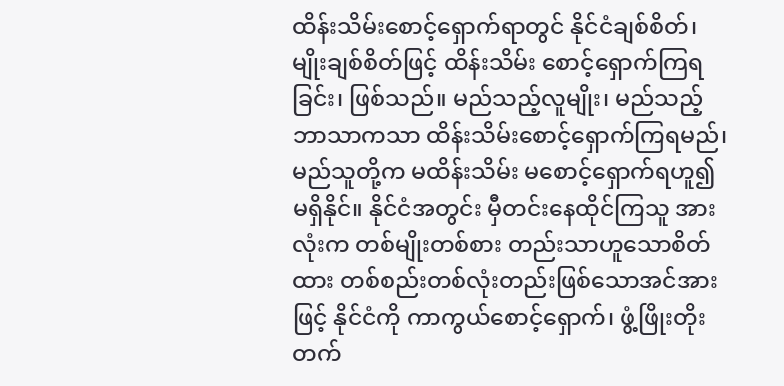ထိန်းသိမ်းစောင့်ရှောက်ရာတွင် နိုင်ငံချစ်စိတ်၊ မျိုးချစ်စိတ်ဖြင့် ထိန်းသိမ်း စောင့်ရှောက်ကြရခြင်း၊ ဖြစ်သည်။ မည်သည့်လူမျိုး၊ မည်သည့်ဘာသာကသာ ထိန်းသိမ်းစောင့်ရှောက်ကြရမည်၊ မည်သူတို့က မထိန်းသိမ်း မစောင့်ရှောက်ရဟူ၍ မရှိနိုင်။ နိုင်ငံအတွင်း မှီတင်းနေထိုင်ကြသူ အားလုံးက တစ်မျိုးတစ်စား တည်းသာဟူသောစိတ်ထား တစ်စည်းတစ်လုံးတည်းဖြစ်သောအင်အားဖြင့် နိုင်ငံကို ကာကွယ်စောင့်ရှောက်၊ ဖွံ့ဖြိုးတိုးတက်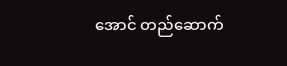အောင် တည်ဆောက်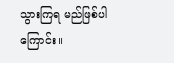သွားကြရ မည်ဖြစ်ပါကြောင်း။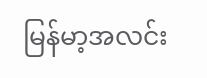မြန်မာ့အလင်း